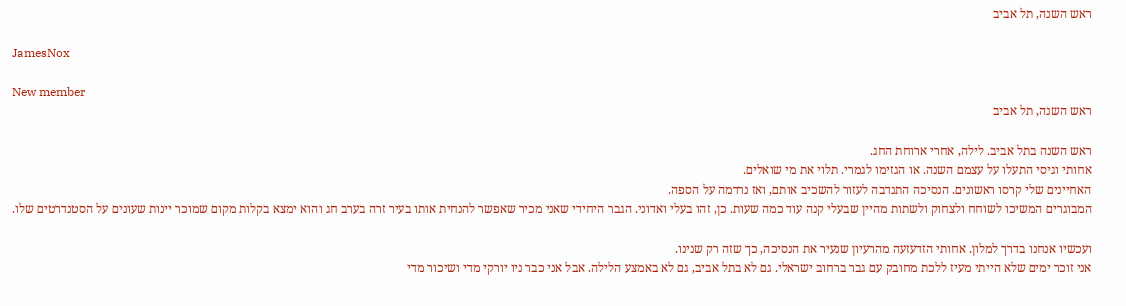ראש השנה, תל אביב

JamesNox

New member
ראש השנה, תל אביב

ראש השנה בתל אביב. לילה, אחרי ארוחת החג.
אחותי וגיסי התעלו על עצמם השנה. או הגזימו לגמרי. תלוי את מי שואלים.
האחיינים שלי קרסו ראשונים. הנסיכה התנדבה לעזור להשכיב אותם, ואז נרדמה על הספה.
המבוגרים המשיכו לשוחח ולצחוק ולשתות מהיין שבעלי קנה עוד כמה שעות. כן, זהו בעלי ואדוני. הגבר היחידי שאני מכיר שאפשר להנחית אותו בעיר זרה בערב חג והוא ימצא בקלות מקום שמוכר יינות שעונים על הסטנדרטים שלו.

ועכשיו אנחנו בדרך למלון. אחותי הזדעזעה מהרעיון שנעיר את הנסיכה, כך שזה רק שנינו.
אני זוכר ימים שלא הייתי מעיז ללכת מחובק עם גבר ברחוב ישראלי. גם לא בתל אביב, גם לא באמצע הלילה. אבל אני כבר ניו יורקי מדי ושיכור מדי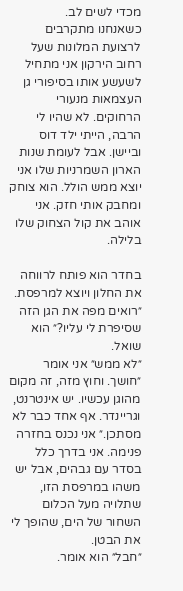מכדי לשים לב.
כשאנחנו מתקרבים לרצועת המלונות שעל רחוב הירקון אני מתחיל לשעשע אותו בסיפורי גן העצמאות מנעורי הרחוקים. לא שהיו לי הרבה, הייתי ילד דוס וביישן. אבל לעומת שנות הארון השמרניות שלו אני יוצא ממש הולל. הוא צוחק ומחבק אותי חזק. אני אוהב את קול הצחוק שלו בלילה.

בחדר הוא פותח לרווחה את החלון ויוצא למרפסת. ״רואים מפה את הגן הזה שסיפרת לי עליו?״ הוא שואל.
״לא ממש״ אני אומר ״חושך. וחוץ מזה, זה מקום מהוגן עכשיו. יש אינטרנט, וגריינדר. אף אחד כבר לא מסתכן.״ אני נכנס בחזרה פנימה. אני בדרך כלל בסדר עם גבהים, אבל יש משהו במרפסת הזו, שתלויה מעל הכלום השחור של הים, שהופך לי את הבטן.
״חבל״ הוא אומר.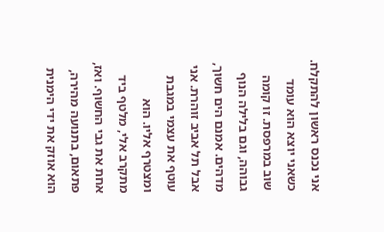אני נכנס ראשון להתקלח. כשאני יוצא הוא עומד שוב במרפסת. זו קומה גבוהה, וגם בלילה הנוף מדהים. אמנם הים חשוך, אבל תל אביב זוהרת. אני עוטף את עצמי במגבת ומצטרף אליו. הוא מתקרב אלי, מלטף ביד אחת את גבי החשוף. ואז, פתאום, בתנועה מהירה, הוא אוזק את ידי הימנית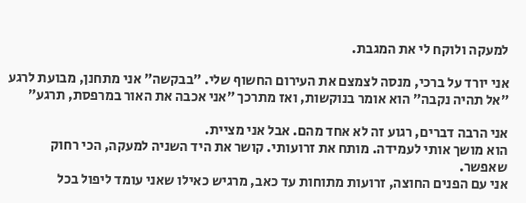למעקה ולוקח לי את המגבת.

אני יורד על ברכי, מנסה לצמצם את העירום החשוף שלי. ״בבקשה״ אני מתחנן, מבועת לרגע
״אל תהיה נקבה״ הוא אומר בנוקשות, ואז מתרכך ״אני אכבה את האור במרפסת, תרגע״

אני הרבה דברים, רגוע זה לא אחד מהם. אבל אני מציית.
הוא מושך אותי לעמידה. מותח את זרועותי. קושר את היד השניה למעקה, הכי רחוק שאפשר.
אני עם הפנים החוצה, זרועות מתוחות עד כאב, מרגיש כאילו שאני עומד ליפול בכל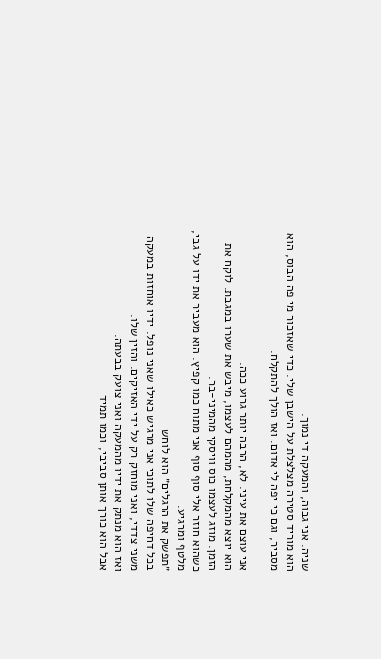שניה. אני גבוה, והמעקה די נמוך.
הוא מוריד סטירה מצלצלת על הישבן שלי. כדי שאזכור מי פה הבוס, הוא מסביר, וגם כי יפה לי אדום. ואז הולך להתקלח.

אני עוצם את עיני. לא, הרבה יותר גרוע ככה.
הוא יוצא מהמקלחת, מהמהם לעצמו, מיבש את שערו במגבת. לוקח את הזמן. מוזג לעצמו כוס וויסקי מהמיני-בר.
כשהוא חוזר אלי סוף סוף אני מתוח כמו קפיץ. הוא מעביר את ידו על גבי, מלטף ומרגיע.
״תפשק את הרגלים״ הוא לוחש
בכל דחיפה שלו לתוכי אני מרגיש כאילו שאני נופל. ידיו אוחזות במעקה משני צדדי, ואני מוחזק רק על ידי האזיקים. והזין שלו.
ואז הוא מנתק את ידיו מהמעקה ואני צועק בבעתה.
אבל הוא כורך אותן סביבי, וכמו תמיד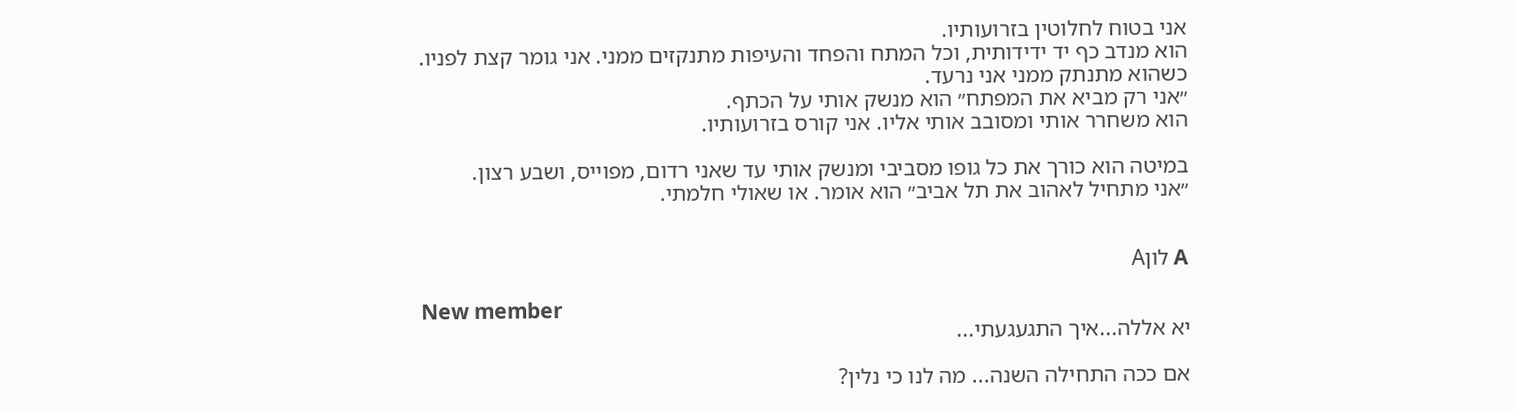אני בטוח לחלוטין בזרועותיו.
הוא מנדב כף יד ידידותית, וכל המתח והפחד והעיפות מתנקזים ממני. אני גומר קצת לפניו.
כשהוא מתנתק ממני אני נרעד.
״אני רק מביא את המפתח״ הוא מנשק אותי על הכתף.
הוא משחרר אותי ומסובב אותי אליו. אני קורס בזרועותיו.

במיטה הוא כורך את כל גופו מסביבי ומנשק אותי עד שאני רדום, מפוייס, ושבע רצון.
״אני מתחיל לאהוב את תל אביב״ הוא אומר. או שאולי חלמתי.


A לוןA

New member
יא אללה...איך התגעגעתי...

אם ככה התחילה השנה... מה לנו כי נלין?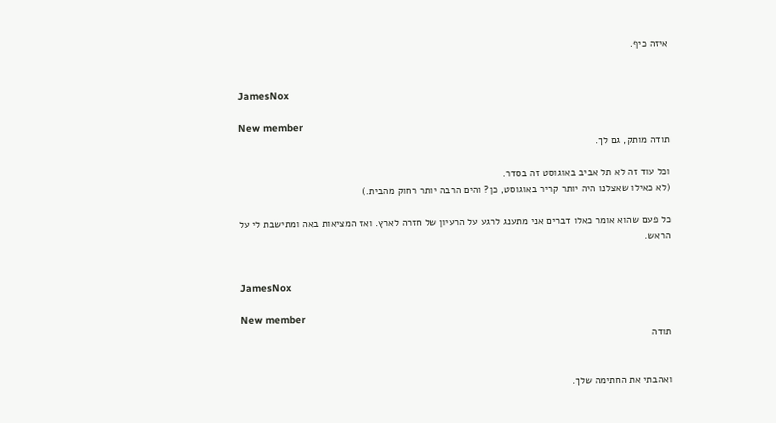איזה כיף.


JamesNox

New member
תודה מותק, גם לך.

וכל עוד זה לא תל אביב באוגוסט זה בסדר.
(לא כאילו שאצלנו היה יותר קריר באוגוסט, כן? והים הרבה יותר רחוק מהבית.)

כל פעם שהוא אומר כאלו דברים אני מתענג לרגע על הרעיון של חזרה לארץ. ואז המציאות באה ומתישבת לי על הראש.


JamesNox

New member
תודה


ואהבתי את החתימה שלך.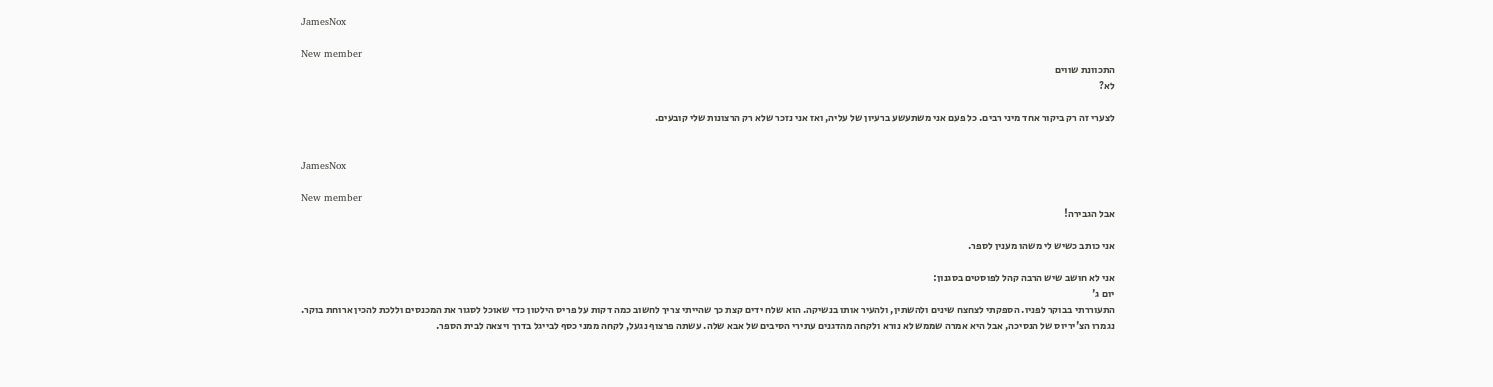JamesNox

New member
התכוונת שווים
לא?

לצערי זה רק ביקור אחד מיני רבים. כל פעם אני משתעשע ברעיון של עליה, ואז אני נזכר שלא רק הרצונות שלי קובעים.


JamesNox

New member
אבל הגבירה!

אני כותב כשיש לי משהו מענין לספר.

אני לא חושב שיש הרבה קהל לפוסטים בסגנון:
יום ג'
התעוררתי בבוקר לפניו. הספקתי לצחצח שינים ולהשתין, ולהעיר אותו בנשיקה. הוא שלח ידים קצת כך שהייתי צריך לחשוב כמה דקות על פריס הילטון כדי שאוכל לסגור את המכנסים וללכת להכין ארוחת בוקר.
נגמרו הצ'יריוס של הנסיכה, אבל היא אמרה שממש לא נורא ולקחה מהדגנים עתירי הסיבים של אבא שלה. עשתה פרצוף נגעל, לקחה ממני כסף לבייגל בדרך ויצאה לבית הספר.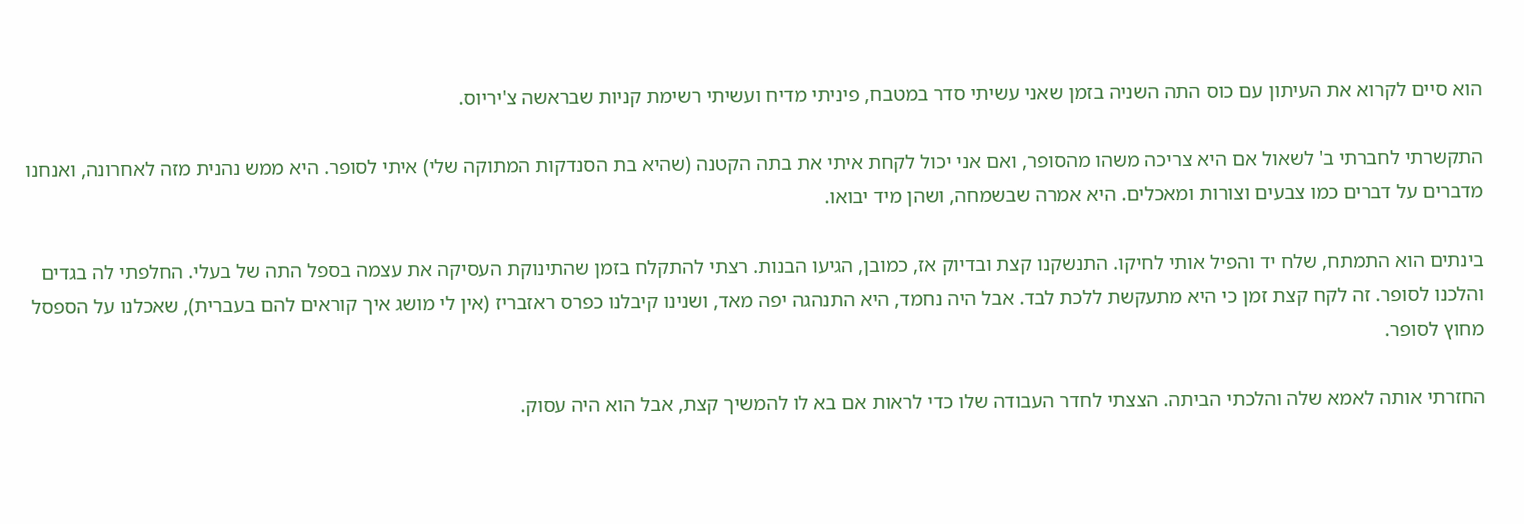הוא סיים לקרוא את העיתון עם כוס התה השניה בזמן שאני עשיתי סדר במטבח, פיניתי מדיח ועשיתי רשימת קניות שבראשה צ'יריוס.

התקשרתי לחברתי ב' לשאול אם היא צריכה משהו מהסופר, ואם אני יכול לקחת איתי את בתה הקטנה (שהיא בת הסנדקות המתוקה שלי) איתי לסופר. היא ממש נהנית מזה לאחרונה, ואנחנו מדברים על דברים כמו צבעים וצורות ומאכלים. היא אמרה שבשמחה, ושהן מיד יבואו.

בינתים הוא התמתח, שלח יד והפיל אותי לחיקו. התנשקנו קצת ובדיוק אז, כמובן, הגיעו הבנות. רצתי להתקלח בזמן שהתינוקת העסיקה את עצמה בספל התה של בעלי. החלפתי לה בגדים והלכנו לסופר. זה לקח קצת זמן כי היא מתעקשת ללכת לבד. אבל היה נחמד, היא התנהגה יפה מאד, ושנינו קיבלנו כפרס ראזבריז (אין לי מושג איך קוראים להם בעברית), שאכלנו על הספסל מחוץ לסופר.

החזרתי אותה לאמא שלה והלכתי הביתה. הצצתי לחדר העבודה שלו כדי לראות אם בא לו להמשיך קצת, אבל הוא היה עסוק.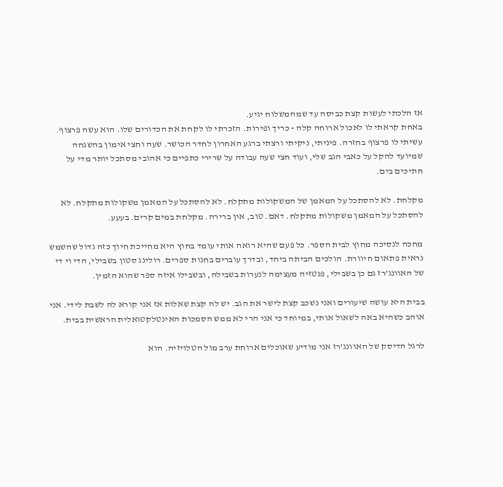אז הלכתי לעשות קצת כביסה עד שמהמשלוח יגיע.
באחת קראתי לו לאכול ארוחה קלה - כריך ופירות. הזכרתי לו לקחת את הכדורים שלו. הוא עשה פרצוף. עשיתי לו פרצוף בחזרה. פיניתי, ניקיתי ורצתי ברגע האחרון לחדר הכושר. שעה וחצי אימון בהשגחה שמיועד להקל על כאבי הגב שלי, ועוד חצי שעה עבודה על שרירי כתפיים כי אהובי מסתכל יותר מדי על חתיכים בים.

מקלחת. לא להסתכל על המאמן של המשקולות מתקלח. לא להסתכל על המאמן משקולות מתקלח. לא להסתכל על המאמן משקולות מתקלח. דאם. טוב, אין ברירה. מקלחת במים קרים. בעעע.

מחכה לנסיכה מחוץ לבית הספר. כל פעם שהיא רואה אותי עומד בחוץ היא מחייכת חיוך כזה גדול שהשמש נראית פתאום חיוורת. הולכים הביתה ביחד, ובדרך עוברים בחנות ספרים. רולינג סטון בשבילי, הדי וי די של האוונג'רז גם כן בשבילי, פנטזיה מעצימה לנערות בשבילה, ובשבילו איזה ספר שהוא הזמין.

בבית היא עושה שיעורים ואני נשכב קצת לישר את הגב. יש לה קצת שאלות אז אני קורא לה לשבת לידי. אני אוהב כשהיא באה לשאול אותי, במיוחד כי אני הרי לא ממש הסמכות האינטלקטואלית הראשית בבית.

לרגל הדיסק של האוונג'רז אני מודיע שאוכלים ארוחת ערב מול הטלויזיה. הוא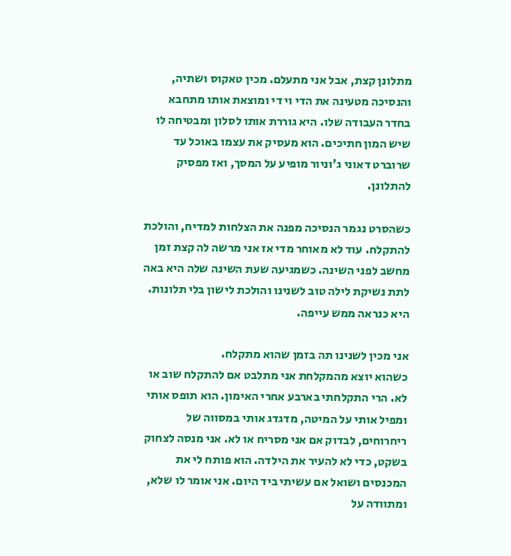מתלונן קצת, אבל אני מתעלם. מכין טאקוס ושתיה, והנסיכה מטעינה את הדי וי די ומוצאת אותו מתחבא בחדר העבודה שלו. היא גוררת אותו לסלון ומבטיחה לו שיש המון חתיכים. הוא מעסיק את עצמו באוכל עד שרוברט דאוני ג'וניור מופיע על המסך, ואז מפסיק להתלונן.

כשהסרט נגמר הנסיכה מפנה את הצלחות למדיח, והולכת להתקלח. עוד לא מאוחר מדי אז אני מרשה לה קצת זמן מחשב לפני השינה. כשמגיעה שעת השינה שלה היא באה לתת נשיקת לילה טוב לשנינו והולכת לישון בלי תלונות. היא כנראה ממש עייפה.

אני מכין לשנינו תה בזמן שהוא מתקלח.
כשהוא יוצא מהמקלחת אני מתלבט אם להתקלח שוב או לא. הרי התקלחתי בארבע אחרי האימון. הוא תופס אותי ומפיל אותי על המיטה, מדגדג אותי במסווה של ריחרוחים, לבדוק אם אני מסריח או לא. אני מנסה לצחוק בשקט, כדי לא להעיר את הילדה. הוא פותח לי את המכנסים ושואל אם עשיתי ביד היום. אני אומר לו שלא, ומתוודה על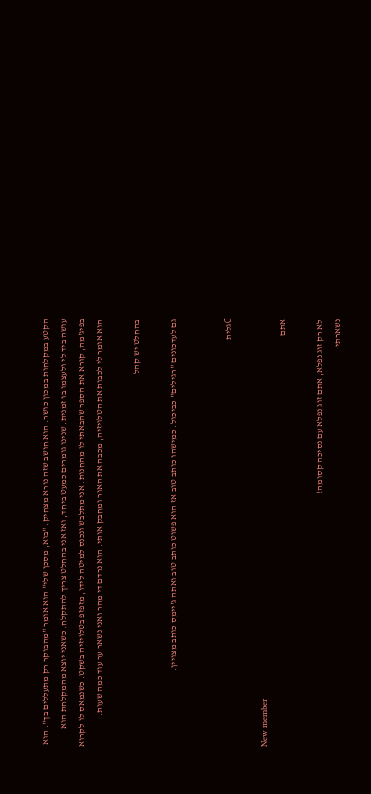הקטע במקלחות במכון כושר. הוא חושב שזה נורא מצחיק. "בוא, מסכן שלי" הוא אומר "מהבוקר רק מתעללים בך". הוא עושה ביד לי ולעצמו בו זמנית. שנינו גומרים כמעט ביחד, ואז אני בהחלט צריך להתקלח. כשאני יוצא מהמקלחת הוא בפיג'מה, קורא את הספר שהבאתי לו מהחנות. אני מתלבש ונכנס למיטה לידו, מזפזפ בטלויזיה בשקט. כשנמאס לו לקרוא הוא אומר לי לכבות את הטלויזיה, מכבה את האור ומחבק אותי. הוא נרדם די מהר ואני נשאר ער עוד כמה שעות.

בהחלט יש קהל

גם לעדכונים "רגילים" כביכול. כמישהו כותב טוב אז הוא פשוט כותב טוב ואתה ג'יימס כותב מצויין.


Cגלית

New member
אתם

לא רק זוג נפלא, אתם זוג נפלא עם נסיכה קסומה!
נשארתי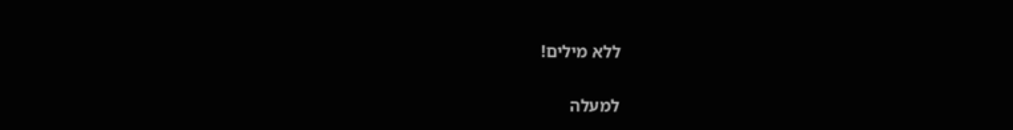ללא מילים!

למעלה